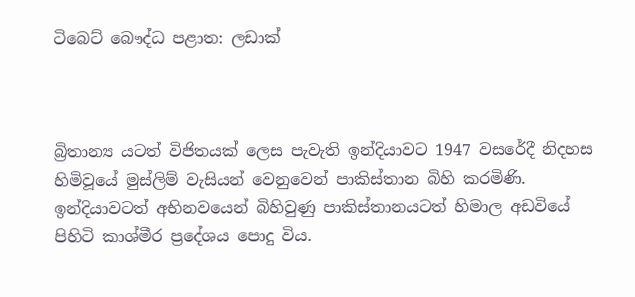ටිබෙට් බෞද්ධ පළාත: ලඩාක්



බ්‍රිතාන්‍ය යටත් විජිතයක් ලෙස පැවැති ඉන්දියාවට 1947 වසරේදී නිදහස හිමිවූයේ මුස්ලිම් වැසියන් වෙනුවෙන් පාකිස්තාන බිහි කරමිණි. ඉන්දියාවටත් අභිනවයෙන් බිහිවුණු පාකිස්තානයටත් හිමාල අඩවියේ පිහිටි කාශ්මීර ප්‍රදේශය පොදු විය.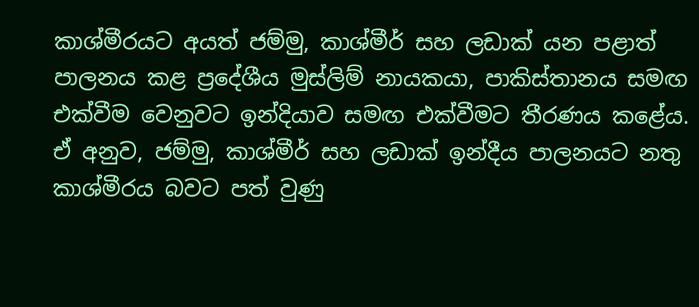කාශ්මීරයට අයත් ජම්මු, කාශ්මීර් සහ ලඩාක් යන පළාත් පාලනය කළ ප්‍රදේශීය මුස්ලිම් නායකයා, පාකිස්තානය සමඟ එක්වීම වෙනුවට ඉන්දියාව සමඟ එක්වීමට තීරණය කළේය. ඒ අනුව, ජම්මු, කාශ්මීර් සහ ලඩාක් ඉන්දීය පාලනයට නතු කාශ්මීරය බවට පත් වුණු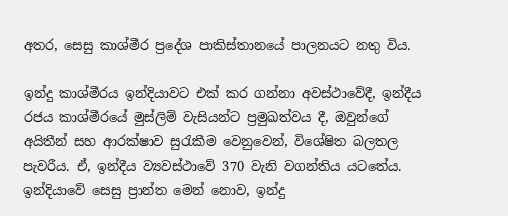අතර, සෙසු කාශ්මීර ප්‍රදේශ පාකිස්තානයේ පාලනයට නතු විය.

ඉන්දු කාශ්මීරය ඉන්දියාවට එක් කර ගන්නා අවස්ථාවේදී, ඉන්දීය රජය කාශ්මීරයේ මුස්ලිම් වැසියන්ට ප්‍රමුඛත්වය දී, ඔවුන්ගේ අයිතීන් සහ ආරක්ෂාව සුරැකීම වෙනුවෙන්, විශේෂිත බලතල පැවරීය. ඒ, ඉන්දීය ව්‍යවස්ථාවේ 370 වැනි වගන්තිය යටතේය. ඉන්දියාවේ සෙසු ප්‍රාන්ත මෙන් නොව, ඉන්දු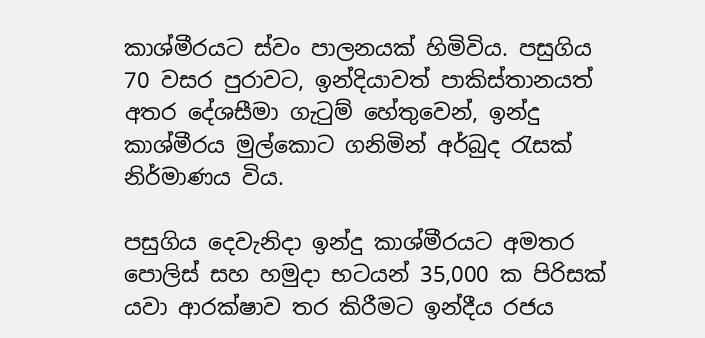කාශ්මීරයට ස්වං පාලනයක් හිමිවිය. පසුගිය 70 වසර පුරාවට, ඉන්දියාවත් පාකිස්තානයත් අතර දේශසීමා ගැටුම් හේතුවෙන්, ඉන්දු කාශ්මීරය මුල්කොට ගනිමින් අර්බුද රැසක් නිර්මාණය විය.

පසුගිය දෙවැනිදා ඉන්දු කාශ්මීරයට අමතර පොලිස් සහ හමුදා භටයන් 35,000 ක පිරිසක් යවා ආරක්ෂාව තර කිරීමට ඉන්දීය රජය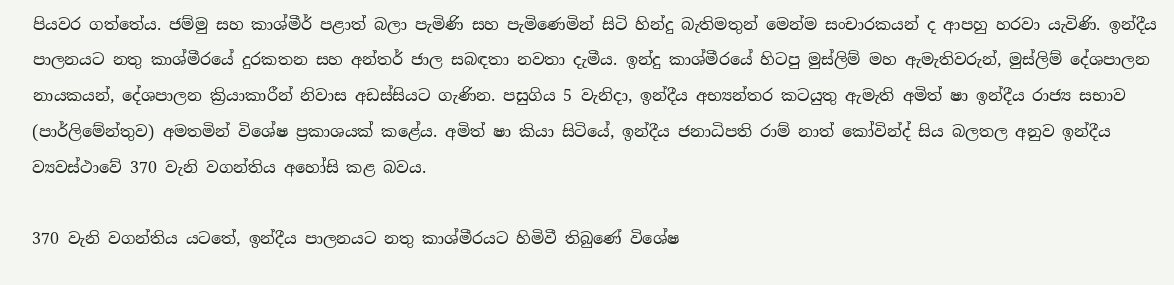පියවර ගත්තේය. ජම්මු සහ කාශ්මීර් පළාත් බලා පැමිණි සහ පැමිණෙමින් සිටි හින්දු බැතිමතුන් මෙන්ම සංචාරකයන් ද ආපහු හරවා යැවිණි. ඉන්දීය පාලනයට නතු කාශ්මීරයේ දුරකතන සහ අන්තර් ජාල සබඳතා නවතා දැමීය. ඉන්දු කාශ්මීරයේ හිටපු මුස්ලිම් මහ ඇමැතිවරුන්, මුස්ලිම් දේශපාලන නායකයන්, දේශපාලන ක්‍රියාකාරීන් නිවාස අඩස්සියට ගැණින. පසුගිය 5 වැනිදා, ඉන්දීය අභ්‍යන්තර කටයුතු ඇමැති අමිත් ෂා ඉන්දීය රාජ්‍ය සභාව (පාර්ලිමේන්තුව) අමතමින් විශේෂ ප්‍රකාශයක් කළේය. අමිත් ෂා කියා සිටියේ, ඉන්දීය ජනාධිපති රාම් නාත් කෝවින්ද් සිය බලතල අනුව ඉන්දීය ව්‍යවස්ථාවේ 370 වැනි වගන්තිය අහෝසි කළ බවය.

370 වැනි වගන්තිය යටතේ, ඉන්දීය පාලනයට නතු කාශ්මීරයට හිමිවී තිබුණේ විශේෂ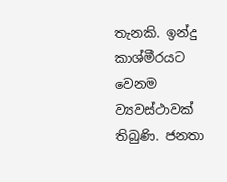තැනකි. ඉන්දු කාශ්මීරයට වෙනම ව්‍යවස්ථාවක් තිබුණි. ජනතා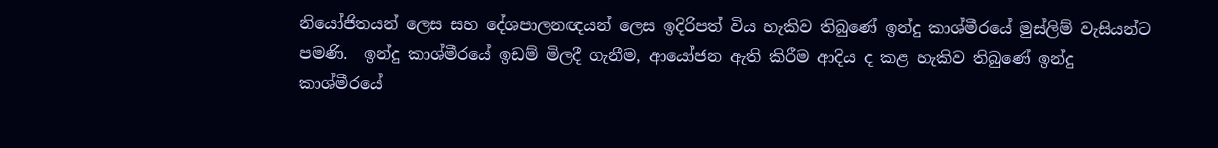නියෝජිතයන් ලෙස සහ දේශපාලනඥයන් ලෙස ඉදිරිපත් විය හැකිව තිබුණේ ඉන්දු කාශ්මීරයේ මුස්ලිම් වැසියන්ට පමණි.  ඉන්දු කාශ්මීරයේ ඉඩම් මිලදී ගැනීම, ආයෝජන ඇති කිරීම ආදිය ද කළ හැකිව තිබුණේ ඉන්දු කාශ්මීරයේ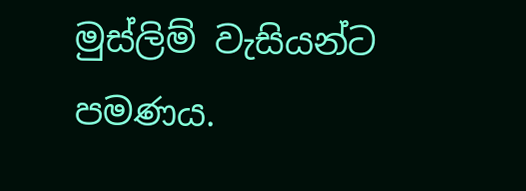මුස්ලිම් වැසියන්ට පමණය.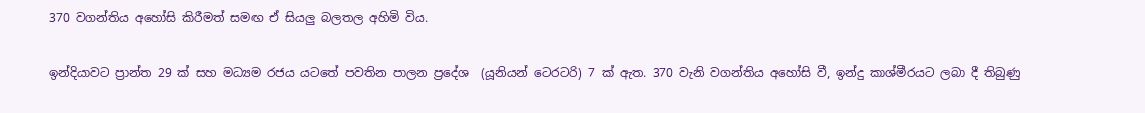370 වගන්තිය අහෝසි කිරීමත් සමඟ ඒ සියලු බලතල අහිමි විය.

ඉන්දියාවට ප්‍රාන්ත 29 ක් සහ මධ්‍යම රජය යටතේ පවතින පාලන ප්‍රදේශ  (යූනියන් ටෙරටරි) 7 ක් ඇත. 370 වැනි වගන්තිය අහෝසි වී, ඉන්දු කාශ්මීරයට ලබා දී තිබුණු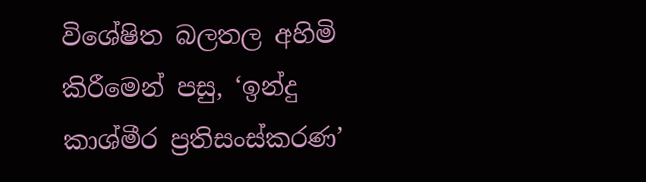විශේෂිත බලතල අහිමි කිරීමෙන් පසු, ‘ඉන්දු කාශ්මීර ප්‍රතිසංස්කරණ’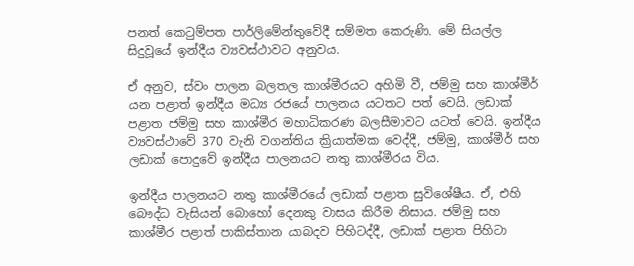පනත් කෙටුම්පත පාර්ලිමේන්තුවේදී සම්මත කෙරුණි. මේ සියල්ල සිදුවූයේ ඉන්දීය ව්‍යවස්ථාවට අනුවය.

ඒ අනුව, ස්වං පාලන බලතල කාශ්මීරයට අහිමි වී, ජම්මු සහ කාශ්මීර් යන පළාත් ඉන්දීය මධ්‍ය රජයේ පාලනය යටතට පත් වෙයි. ලඩාක් පළාත ජම්මු සහ කාශ්මීර මහාධිකරණ බලසීමාවට යටත් වෙයි. ඉන්දීය ව්‍යවස්ථාවේ 370 වැනි වගන්තිය ක්‍රියාත්මක වෙද්දී, ජම්මු, කාශ්මීර් සහ ලඩාක් පොදුවේ ඉන්දීය පාලනයට නතු කාශ්මීරය විය.

ඉන්දීය පාලනයට නතු කාශ්මීරයේ ලඩාක් පළාත සුවිශේෂීය. ඒ, එහි බෞද්ධ වැසියන් බොහෝ දෙනකු වාසය කිරීම නිසාය. ජම්මු සහ කාශ්මීර පළාත් පාකිස්තාන යාබදව පිහිටද්දී, ලඩාක් පළාත පිහිටා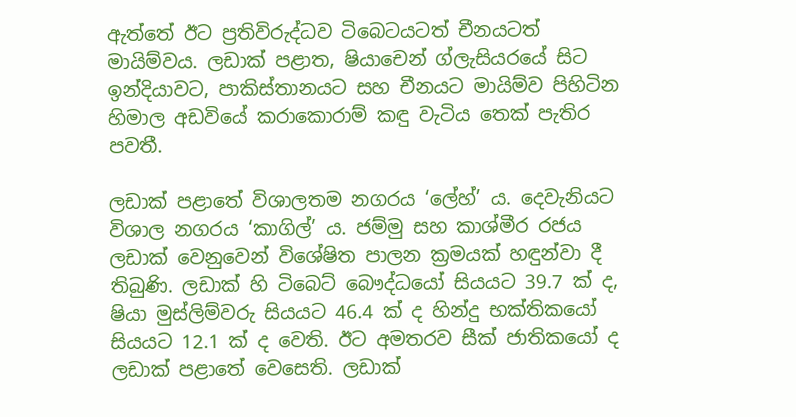ඇත්තේ ඊට ප්‍රතිවිරුද්ධව ටිබෙටයටත් චීනයටත් මායිම්වය. ලඩාක් පළාත, ෂියාචෙන් ග්ලැසියරයේ සිට ඉන්දියාවට, පාකිස්තානයට සහ චීනයට මායිම්ව පිහිටින හිමාල අඩවියේ කරාකොරාම් කඳු වැටිය තෙක් පැතිර පවතී.

ලඩාක් පළාතේ විශාලතම නගරය ‘ලේහ්’ ය. දෙවැනියට විශාල නගරය ‘කාගිල්’ ය. ජම්මු සහ කාශ්මීර රජය ලඩාක් වෙනුවෙන් විශේෂිත පාලන ක්‍රමයක් හඳුන්වා දී තිබුණි. ලඩාක් හි ටිබෙට් බෞද්ධයෝ සියයට 39.7 ක් ද, ෂියා මුස්ලිම්වරු සියයට 46.4 ක් ද හින්දු භක්තිකයෝ සියයට 12.1 ක් ද වෙති. ඊට අමතරව සීක් ජාතිකයෝ ද ලඩාක් පළාතේ වෙසෙති. ලඩාක්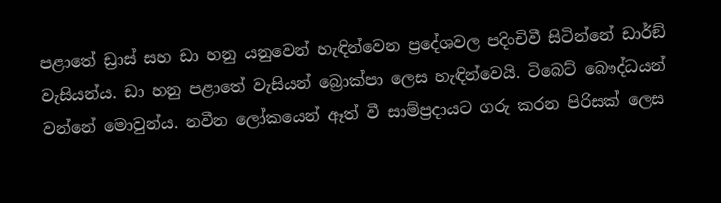පළාතේ ඩ්‍රාස් සහ ඩා හනු යනුවෙන් හැඳින්වෙන ප්‍රදේශවල පදිංචිවී සිටින්නේ ඩාර්ඞ් වැසියන්ය. ඩා හනු පළාතේ වැසියන් බ්‍රොක්පා ලෙස හැඳින්වෙයි. ටිබෙට් බෞද්ධයන් වන්නේ මොවුන්ය. නවීන ලෝකයෙන් ඈත් වී සාම්ප්‍රදායට ගරු කරන පිරිසක් ලෙස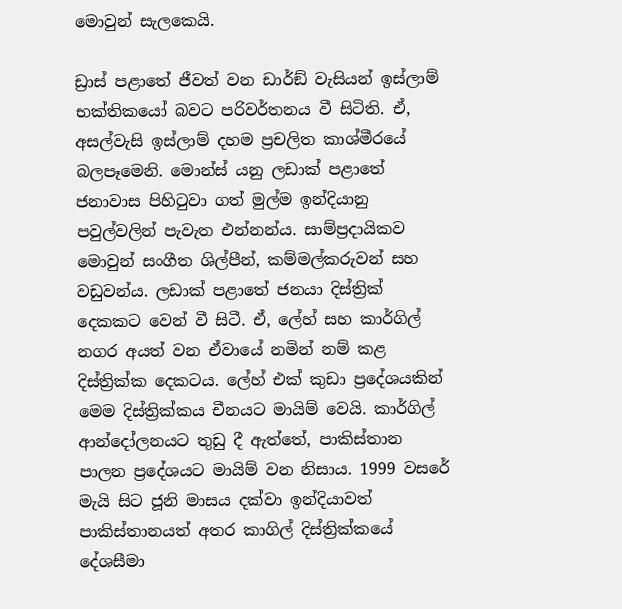මොවුන් සැලකෙයි.

ඩ්‍රාස් පළාතේ ජීවත් වන ඩාර්ඞ් වැසියන් ඉස්ලාම් භක්තිකයෝ බවට පරිවර්තනය වී සිටිති. ඒ, අසල්වැසි ඉස්ලාම් දහම ප්‍රචලිත කාශ්මීරයේ බලපෑමෙනි. මොන්ස් යනු ලඩාක් පළාතේ ජනාවාස පිහිටුවා ගත් මුල්ම ඉන්දියානු පවුල්වලින් පැවැත එන්නන්ය. සාම්ප්‍රදායිකව මොවුන් සංගීත ශිල්පීන්, කම්මල්කරුවන් සහ වඩුවන්ය. ලඩාක් පළාතේ ජනයා දිස්ත්‍රික් දෙකකට වෙන් වී සිටී. ඒ, ලේහ් සහ කාර්ගිල් නගර අයත් වන ඒවායේ නමින් නම් කළ දිස්ත්‍රික්ක දෙකටය. ලේහ් එක් කුඩා ප්‍රදේශයකින් මෙම දිස්ත්‍රික්කය චීනයට මායිම් වෙයි. කාර්ගිල් ආන්දෝලනයට තුඩු දී ඇත්තේ, පාකිස්තාන පාලන ප්‍රදේශයට මායිම් වන නිසාය. 1999 වසරේ මැයි සිට ජූනි මාසය දක්වා ඉන්දියාවත් පාකිස්තානයත් අතර කාගිල් දිස්ත්‍රික්කයේ දේශසීමා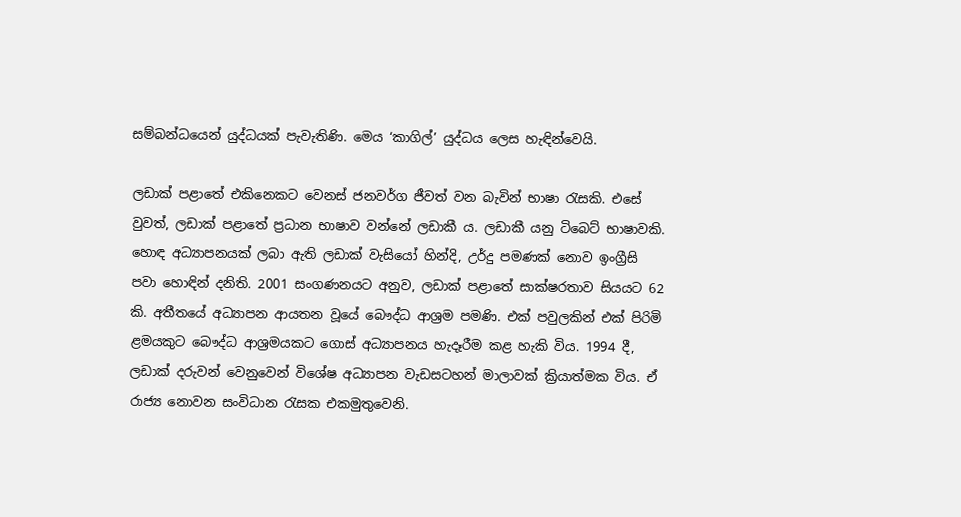සම්බන්ධයෙන් යුද්ධයක් පැවැතිණි. මෙය ‘කාගිල්’ යුද්ධය ලෙස හැඳින්වෙයි.

ලඩාක් පළාතේ එකිනෙකට වෙනස් ජනවර්ග ජීවත් වන බැවින් භාෂා රැසකි. එසේ වුවත්, ලඩාක් පළාතේ ප්‍රධාන භාෂාව වන්නේ ලඩාකී ය. ලඩාකී යනු ටිබෙට් භාෂාවකි. හොඳ අධ්‍යාපනයක් ලබා ඇති ලඩාක් වැසියෝ හින්දි, උර්දු පමණක් නොව ඉංග්‍රීසි පවා හොඳින් දනිති. 2001 සංගණනයට අනුව, ලඩාක් පළාතේ සාක්ෂරතාව සියයට 62 කි. අතීතයේ අධ්‍යාපන ආයතන වූයේ බෞද්ධ ආශ්‍රම පමණි. එක් පවුලකින් එක් පිරිමි ළමයකුට බෞද්ධ ආශ්‍රමයකට ගොස් අධ්‍යාපනය හැදෑරීම කළ හැකි විය. 1994 දී, ලඩාක් දරුවන් වෙනුවෙන් විශේෂ අධ්‍යාපන වැඩසටහන් මාලාවක් ක්‍රියාත්මක විය. ඒ රාජ්‍ය නොවන සංවිධාන රැසක එකමුතුවෙනි.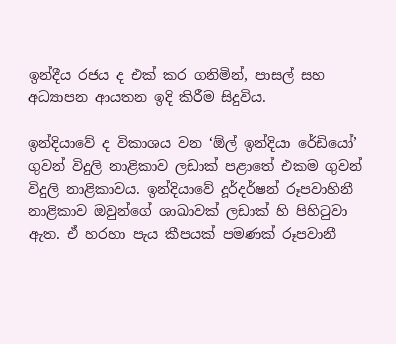ඉන්දීය රජය ද එක් කර ගනිමින්, පාසල් සහ අධ්‍යාපන ආයතන ඉදි කිරීම සිදුවිය.

ඉන්දියාවේ ද විකාශය වන ‘ඕල් ඉන්දියා රේඩියෝ’ ගුවන් විදුලි නාළිකාව ලඩාක් පළාතේ එකම ගුවන් විදුලි නාළිකාවය. ඉන්දියාවේ දූර්දර්ෂන් රූපවාහිනී නාළිකාව ඔවුන්ගේ ශාඛාවක් ලඩාක් හි පිහිටුවා ඇත. ඒ හරහා පැය කීපයක් පමණක් රූපවානී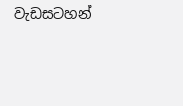වැඩසටහන්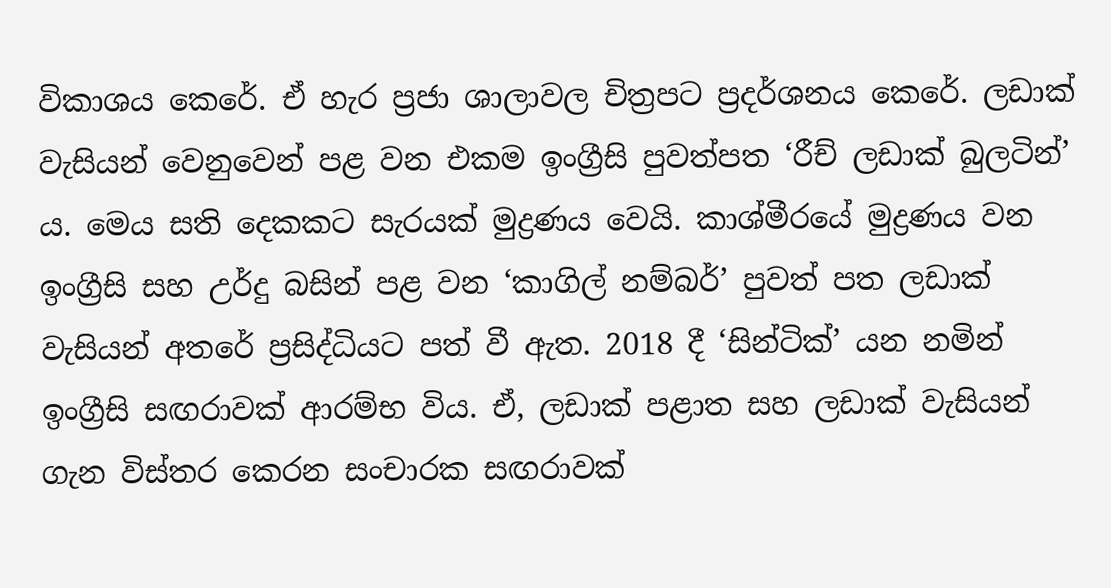විකාශය කෙරේ. ඒ හැර ප්‍රජා ශාලාවල චිත්‍රපට ප්‍රදර්ශනය කෙරේ. ලඩාක් වැසියන් වෙනුවෙන් පළ වන එකම ඉංග්‍රීසි පුවත්පත ‘රීච් ලඩාක් බුලටින්’ ය. මෙය සති දෙකකට සැරයක් මුද්‍රණය වෙයි. කාශ්මීරයේ මුද්‍රණය වන ඉංග්‍රීසි සහ උර්දු බසින් පළ වන ‘කාගිල් නම්බර්’ පුවත් පත ලඩාක් වැසියන් අතරේ ප්‍රසිද්ධියට පත් වී ඇත. 2018 දී ‘සින්ටික්’ යන නමින් ඉංග්‍රීසි සඟරාවක් ආරම්භ විය. ඒ, ලඩාක් පළාත සහ ලඩාක් වැසියන් ගැන විස්තර කෙරන සංචාරක සඟරාවක්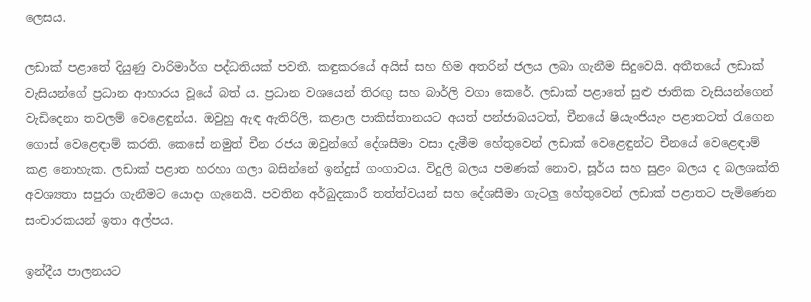ලෙසය.

ලඩාක් පළාතේ දියුණු වාරිමාර්ග පද්ධතියක් පවතී. කඳුකරයේ අයිස් සහ හිම අතරින් ජලය ලබා ගැනීම සිදුවෙයි. අතීතයේ ලඩාක් වැසියන්ගේ ප්‍රධාන ආහාරය වූයේ බත් ය. ප්‍රධාන වශයෙන් තිරඟු සහ බාර්ලි වගා කෙරේ. ලඩාක් පළාතේ සුළු ජාතික වැසියන්ගෙන් වැඩිදෙනා තවලම් වෙළෙඳුන්ය. ඔවුහු ඇඳ ඇතිරිලි, කළාල පාකිස්තානයට අයත් පන්ජාබයටත්, චීනයේ ෂියැංජියැං පළාතටත් රැගෙන ගොස් වෙළෙඳාම් කරති. කෙසේ නමුත් චීන රජය ඔවුන්ගේ දේශසීමා වසා දැමීම හේතුවෙන් ලඩාක් වෙළෙඳුන්ට චීනයේ වෙළෙඳාම් කළ නොහැක. ලඩාක් පළාත හරහා ගලා බසින්නේ ඉන්දුස් ගංගාවය. විදුලි බලය පමණක් නොව, සූර්ය සහ සුළං බලය ද බලශක්ති අවශ්‍යතා සපුරා ගැනීමට යොදා ගැනෙයි. පවතින අර්බුදකාරී තත්ත්වයන් සහ දේශසීමා ගැටලු හේතුවෙන් ලඩාක් පළාතට පැමිණෙන සංචාරකයන් ඉතා අල්පය.

ඉන්දීය පාලනයට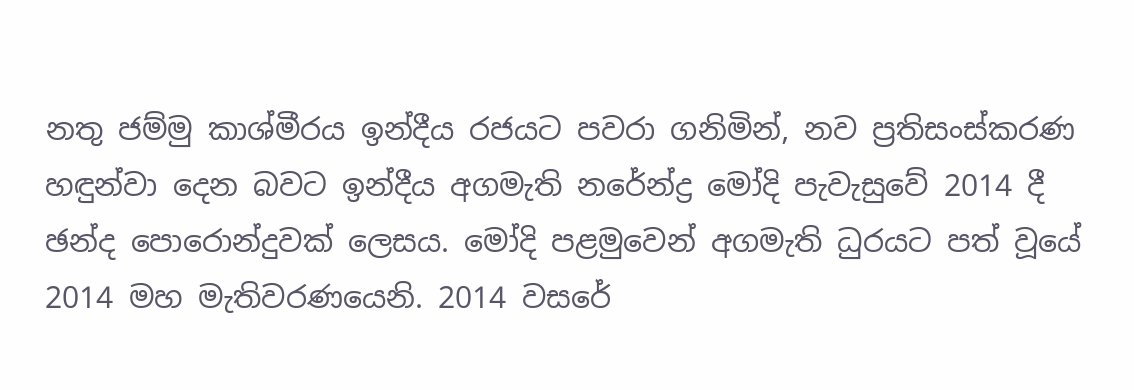නතු ජම්මු කාශ්මීරය ඉන්දීය රජයට පවරා ගනිමින්, නව ප්‍රතිසංස්කරණ හඳුන්වා දෙන බවට ඉන්දීය අගමැති නරේන්ද්‍ර මෝදි පැවැසුවේ 2014 දී ඡන්ද පොරොන්දුවක් ලෙසය. මෝදි පළමුවෙන් අගමැති ධුරයට පත් වූයේ 2014 මහ මැතිවරණයෙනි. 2014 වසරේ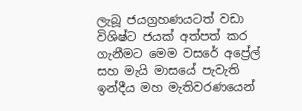ලැබූ ජයග්‍රහණයටත් වඩා විශිෂ්ට ජයක් අත්පත් කර ගැනීමට මෙම වසරේ අප්‍රේල් සහ මැයි මාසයේ පැවැති ඉන්දීය මහ මැතිවරණයෙන්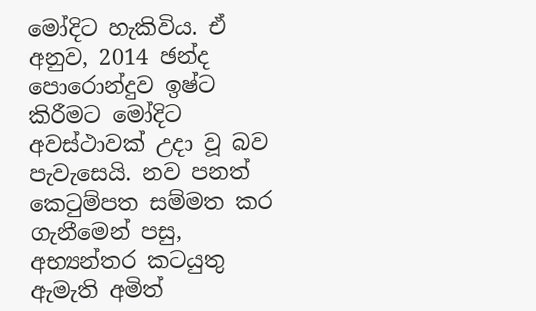මෝදිට හැකිවිය. ඒ අනුව, 2014 ඡන්ද පොරොන්දුව ඉෂ්ට කිරීමට මෝදිට අවස්ථාවක් උදා වූ බව පැවැසෙයි. නව පනත් කෙටුම්පත සම්මත කර ගැනීමෙන් පසු, අභ්‍යන්තර කටයුතු ඇමැති අමිත්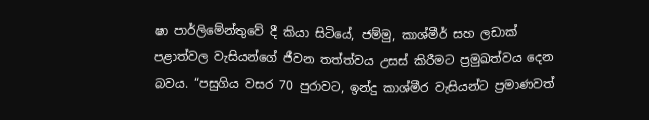ෂා පාර්ලිමේන්තුවේ දී කියා සිටියේ, ජම්මු, කාශ්මීර් සහ ලඩාක් පළාත්වල වැසියන්ගේ ජීවන තත්ත්වය උසස් කිරීමට ප්‍රමුඛත්වය දෙන බවය. “පසුගිය වසර 70 පුරාවට, ඉන්දු කාශ්මීර වැසියන්ට ප්‍රමාණවත්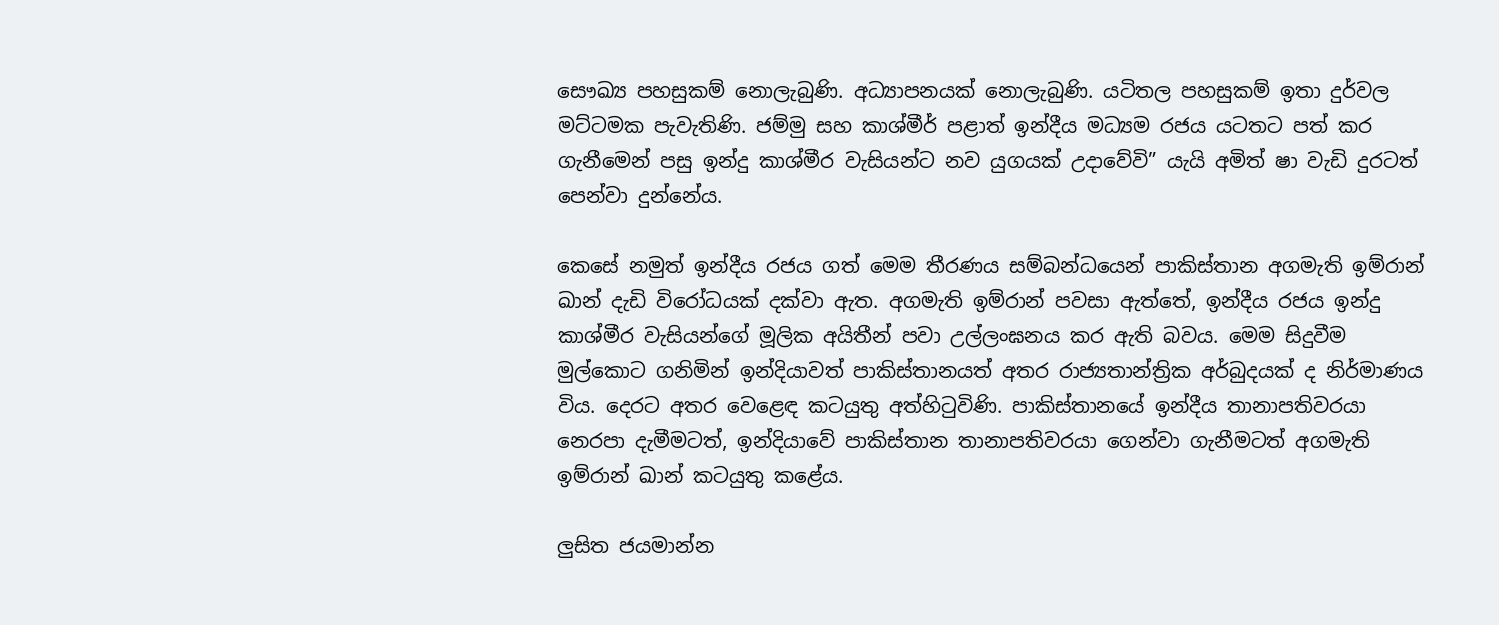සෞඛ්‍ය පහසුකම් නොලැබුණි. අධ්‍යාපනයක් නොලැබුණි. යටිතල පහසුකම් ඉතා දුර්වල මට්ටමක පැවැතිණි. ජම්මු සහ කාශ්මීර් පළාත් ඉන්දීය මධ්‍යම රජය යටතට පත් කර ගැනීමෙන් පසු ඉන්දු කාශ්මීර වැසියන්ට නව යුගයක් උදාවේවි” යැයි අමිත් ෂා වැඩි දුරටත් පෙන්වා දුන්නේය.

කෙසේ නමුත් ඉන්දීය රජය ගත් මෙම තීරණය සම්බන්ධයෙන් පාකිස්තාන අගමැති ඉම්රාන් ඛාන් දැඩි විරෝධයක් දක්වා ඇත. අගමැති ඉම්රාන් පවසා ඇත්තේ, ඉන්දීය රජය ඉන්දු කාශ්මීර වැසියන්ගේ මූලික අයිතීන් පවා උල්ලංඝනය කර ඇති බවය. මෙම සිදුවීම මුල්කොට ගනිමින් ඉන්දියාවත් පාකිස්තානයත් අතර රාජ්‍යතාන්ත්‍රික අර්බුදයක් ද නිර්මාණය විය. දෙරට අතර වෙළෙඳ කටයුතු අත්හිටුවිණි. පාකිස්තානයේ ඉන්දීය තානාපතිවරයා නෙරපා දැමීමටත්, ඉන්දියාවේ පාකිස්තාන තානාපතිවරයා ගෙන්වා ගැනීමටත් අගමැති ඉම්රාන් ඛාන් කටයුතු කළේය.

ලුසිත ජයමාන්න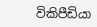විකිපීඩියා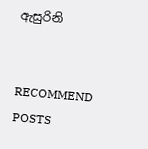ඇසුරිනි


RECOMMEND POSTS